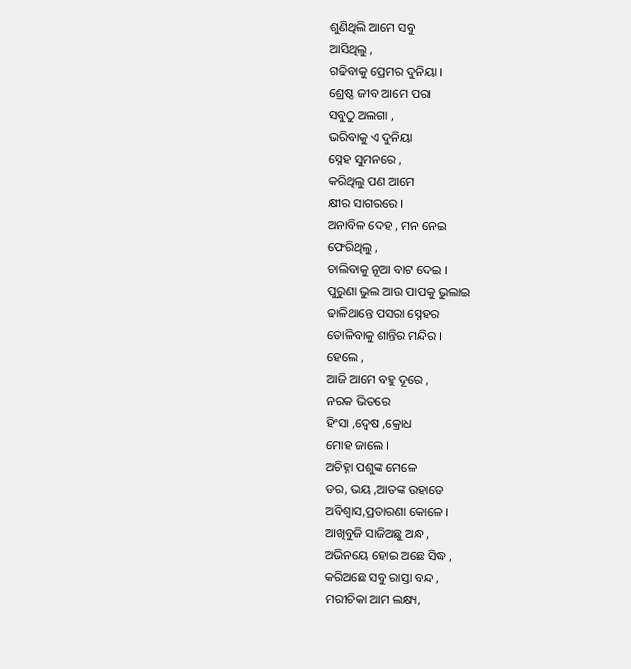ଶୁଣିଥିଲି ଆମେ ସବୁ
ଆସିଥିଲୁ ,
ଗଢିବାକୁ ପ୍ରେମର ଦୁନିୟା ।
ଶ୍ରେଷ୍ଠ ଜୀବ ଆମେ ପରା
ସବୁଠୁ ଅଲଗା ,
ଭରିବାକୁ ଏ ଦୁନିୟା
ସ୍ନେହ ସୁମନରେ ,
କରିଥିଲୁ ପଣ ଆମେ
କ୍ଷୀର ସାଗରରେ ।
ଅନାବିଳ ଦେହ , ମନ ନେଇ
ଫେରିଥିଲୁ ,
ଚାଲିବାକୁ ନୂଆ ବାଟ ଦେଇ ।
ପୁରୁଣା ଭୁଲ ଆଉ ପାପକୁ ଭୁଲାଇ
ଢାଳିଥାନ୍ତେ ପସରା ସ୍ନେହର
ତୋଳିବାକୁ ଶାନ୍ତିର ମନ୍ଦିର ।
ହେଲେ ,
ଆଜି ଆମେ ବହୁ ଦୂରେ ,
ନରକ ଭିତରେ
ହିଂସା ,ଦ୍ଵେଷ ,କ୍ରୋଧ
ମୋହ ଜାଲେ ।
ଅଚିହ୍ନା ପଶୁଙ୍କ ମେଳେ
ଡର, ଭୟ ,ଆତଙ୍କ ଉହାଡେ
ଅବିଶ୍ଵାସ,ପ୍ରତାରଣା କୋଳେ ।
ଆଖିବୁଜି ସାଜିଅଛୁ ଅନ୍ଧ ,
ଅଭିନୟେ ହୋଇ ଅଛେ ସିଦ୍ଧ ,
କରିଅଛେ ସବୁ ରାସ୍ତା ବନ୍ଦ ,
ମରୀଚିକା ଆମ ଲକ୍ଷ୍ୟ,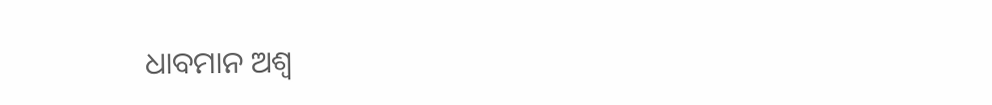ଧାବମାନ ଅଶ୍ଵ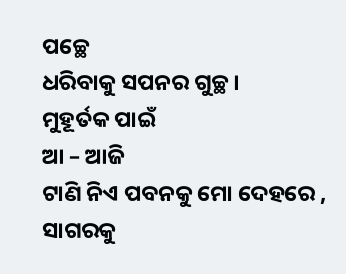ପଚ୍ଛେ
ଧରିବାକୁ ସପନର ଗୁଚ୍ଛ ।
ମୁହୂର୍ତକ ପାଇଁ
ଆ – ଆଜି
ଟାଣି ନିଏ ପବନକୁ ମୋ ଦେହରେ ,
ସାଗରକୁ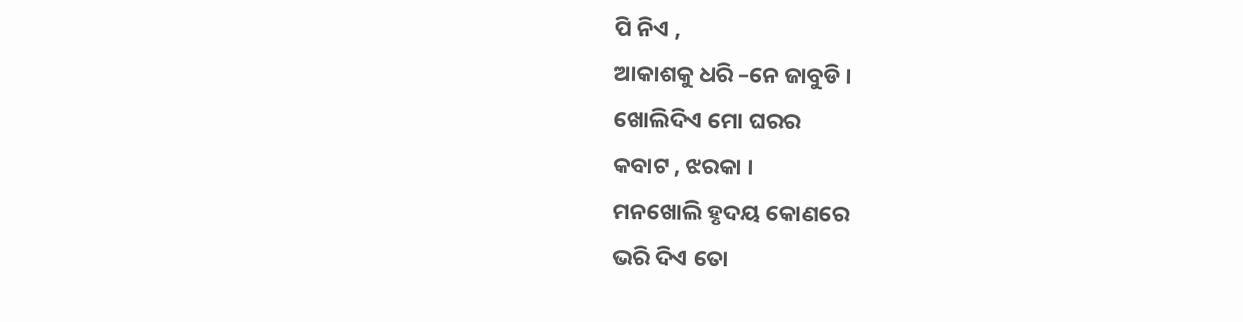ପି ନିଏ ,
ଆକାଶକୁ ଧରି –ନେ ଜାବୁଡି ।
ଖୋଲିଦିଏ ମୋ ଘରର
କବାଟ , ଝରକା ।
ମନଖୋଲି ହୃଦୟ କୋଣରେ
ଭରି ଦିଏ ତୋ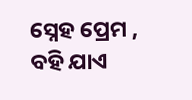ସ୍ନେହ ପ୍ରେମ ,
ବହି ଯାଏ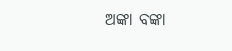ଅଙ୍କା ବଙ୍କା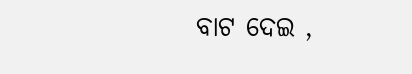ବାଟ ଦେଇ ,